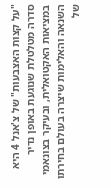"על קצות האצבעות" של צ'אנל 4 היא סדרה מטלטלת שנוגעת באופן נדיר במציאות האקטואלית, ובעיקר בצונאמי השנאה והאלימות שיצרה בעולם בחירתו של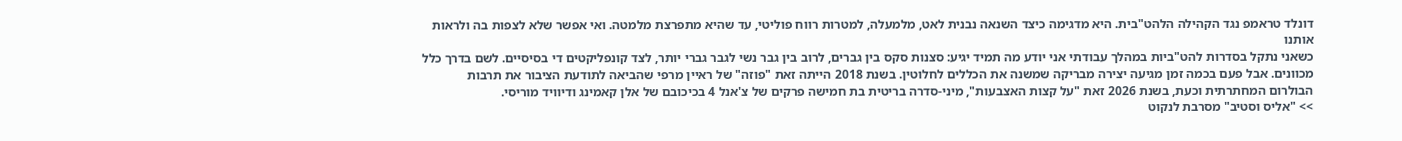דונלד טראמפ נגד הקהילה הלהט"בית. היא מדגימה כיצד השנאה נבנית לאט, מלמעלה, למטרות רווח פוליטי, עד שהיא מתפרצת מלמטה. ואי אפשר שלא לצפות בה ולראות אותנו
כשאני נתקל בסדרות להט"ביות במהלך עבודתי אני יודע מה תמיד יגיע: סצנות סקס בין גברים, לרוב בין גבר נשי לגבר גברי יותר, לצד קונפליקטים די בסיסיים. לשם בדרך כלל מכוונים. אבל פעם בכמה זמן מגיעה יצירה מבריקה שמשנה את הכללים לחלוטין. בשנת 2018 הייתה זאת "פוזה" של ראיין מרפי שהביאה לתודעת הציבור את תרבות הבולרום המחתרתית וכעת, בשנת 2026 זאת "על קצות האצבעות", מיני-סדרה בריטית בת חמישה פרקים של צ'אנל 4 בכיכובם של אלן קאמינג ודיוויד מוריסי.
>> "אליס וסטיב" מסרבת לנקוט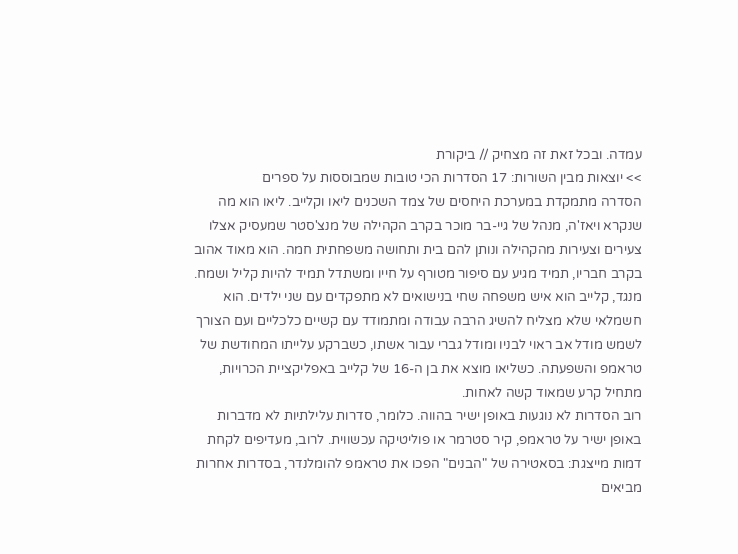עמדה. ובכל זאת זה מצחיק // ביקורת
>> יוצאות מבין השורות: 17 הסדרות הכי טובות שמבוססות על ספרים
הסדרה מתמקדת במערכת היחסים של צמד השכנים ליאו וקלייב. ליאו הוא מה שנקרא ויאז'ה, מנהל של גיי-בר מוכר בקרב הקהילה של מנצ'סטר שמעסיק אצלו צעירים וצעירות מהקהילה ונותן להם בית ותחושה משפחתית חמה. הוא מאוד אהוב בקרב חבריו, תמיד מגיע עם סיפור מטורף על חייו ומשתדל תמיד להיות קליל ושמח. מנגד, קלייב הוא איש משפחה שחי בנישואים לא מתפקדים עם שני ילדים. הוא חשמלאי שלא מצליח להשיג הרבה עבודה ומתמודד עם קשיים כלכליים ועם הצורך לשמש מודל אב ראוי לבניו ומודל גברי עבור אשתו, כשברקע עלייתו המחודשת של טראמפ והשפעתה. כשליאו מוצא את בן ה-16 של קלייב באפליקציית הכרויות, מתחיל קרע שמאוד קשה לאחות.
רוב הסדרות לא נוגעות באופן ישיר בהווה. כלומר, סדרות עלילתיות לא מדברות באופן ישיר על טראמפ, קיר סטרמר או פוליטיקה עכשווית. לרוב, מעדיפים לקחת דמות מייצגת: בסאטירה של "הבנים" הפכו את טראמפ להומלנדר, בסדרות אחרות מביאים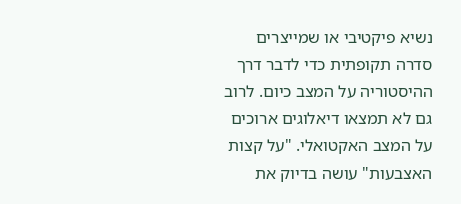נשיא פיקטיבי או שמייצרים סדרה תקופתית כדי לדבר דרך ההיסטוריה על המצב כיום. לרוב גם לא תמצאו דיאלוגים ארוכים על המצב האקטואלי. "על קצות האצבעות" עושה בדיוק את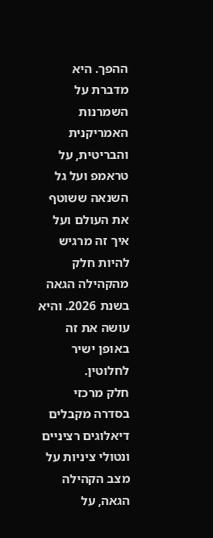ההפך. היא מדברת על השמרנות האמריקנית והבריטית, על טראמפ ועל גל השנאה ששוטף את העולם ועל איך זה מרגיש להיות חלק מהקהילה הגאה בשנת 2026. והיא עושה את זה באופן ישיר לחלוטין.
חלק מרכזי בסדרה מקבלים דיאלוגים רציניים ונטולי ציניות על מצב הקהילה הגאה, על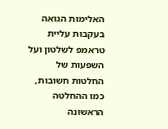האלימות הגואה בעקבות עליית טראמפ לשלטון ועל השפעות של החלטות חשובות, כמו ההחלטה הראשונה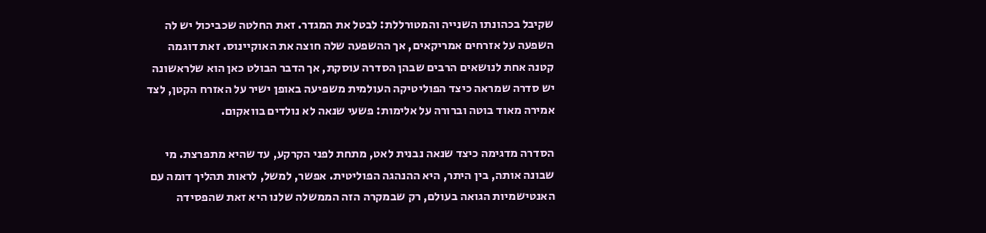שקיבל בכהונתו השנייה והמטורללת: לבטל את המגדר. זאת החלטה שכביכול יש לה השפעה על אזרחים אמריקאים, אך ההשפעה שלה חוצה את האוקיינוס. זאת דוגמה קטנה אחת לנושאים הרבים שבהן הסדרה עוסקת, אך הדבר הבולט כאן הוא שלראשונה יש סדרה שמראה כיצד הפוליטיקה העולמית משפיעה באופן ישיר על האזרח הקטן, לצד אמירה מאוד בוטה וברורה על אלימות: פשעי שנאה לא נולדים בוואקום.

הסדרה מדגימה כיצד שנאה נבנית לאט, מתחת לפני הקרקע, עד שהיא מתפרצת. מי שבונה אותה, בין היתר, היא ההנהגה הפוליטית. אפשר, למשל, לראות תהליך דומה עם האנטישמיות הגואה בעולם, רק שבמקרה הזה הממשלה שלנו היא זאת שהפסידה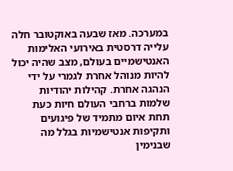במערכה. מאז שבעה באוקטובר חלה עלייה דרסטית באירועי האלימות האנטישמיים בעולם, מצב שהיה יכול להיות מנוהל אחרת לגמרי על ידי הנהגה אחרת. קהילות יהודיות שלמות ברחבי העולם חיות כעת תחת איום מתמיד של פיגועים ותקיפות אנטישמיות בגלל מה שבנימין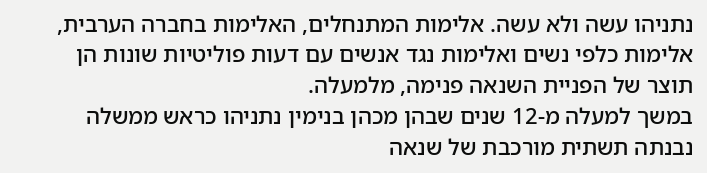נתניהו עשה ולא עשה. אלימות המתנחלים, האלימות בחברה הערבית, אלימות כלפי נשים ואלימות נגד אנשים עם דעות פוליטיות שונות הן תוצר של הפניית השנאה פנימה, מלמעלה.
במשך למעלה מ-12 שנים שבהן מכהן בנימין נתניהו כראש ממשלה נבנתה תשתית מורכבת של שנאה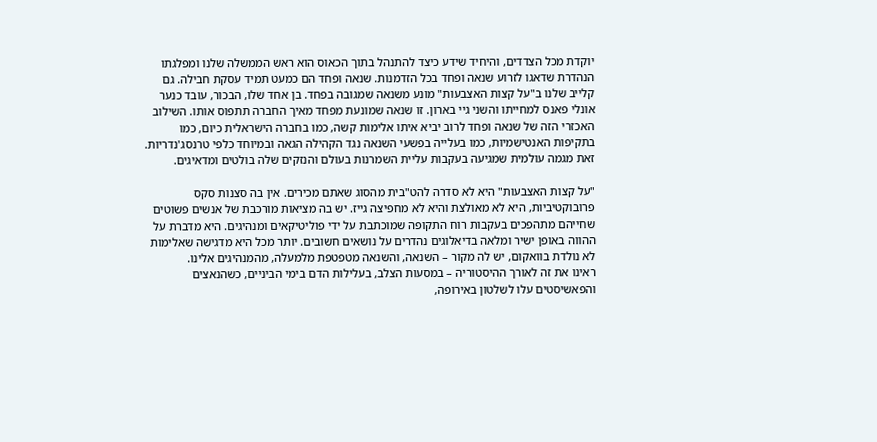יוקדת מכל הצדדים, והיחיד שידע כיצד להתנהל בתוך הכאוס הוא ראש הממשלה שלנו ומפלגתו הנהדרת שדאגו לזרוע שנאה ופחד בכל הזדמנות. שנאה ופחד הם כמעט תמיד עסקת חבילה. גם קלייב שלנו ב"על קצות האצבעות" מונע משנאה שמגובה בפחד. בן אחד שלו, הבכור, עובד כנער אונלי פאנס למחייתו והשני גיי בארון. זו שנאה שמונעת מפחד מאיך החברה תתפוס אותו. השילוב האכזרי הזה של שנאה ופחד לרוב יביא איתו אלימות קשה, כמו בחברה הישראלית כיום, כמו בתקיפות האנטישמיות, כמו בעלייה בפשעי השנאה נגד הקהילה הגאה ובמיוחד כלפי טרנסג'נדריות. זאת מגמה עולמית שמגיעה בעקבות עליית השמרנות בעולם והנזקים שלה בולטים ומדאיגים.

"על קצות האצבעות" היא לא סדרה להט"בית מהסוג שאתם מכירים. אין בה סצנות סקס פרובוקטיביות, היא לא מאולצת והיא לא מחפיצה גייז. יש בה מציאות מורכבת של אנשים פשוטים שחייהם מתהפכים בעקבות רוח התקופה שמוכתבת על ידי פוליטיקאים ומנהיגים. היא מדברת על ההווה באופן ישיר ומלאה בדיאלוגים נהדרים על נושאים חשובים. יותר מכל היא מדגישה שאלימות לא נולדת בוואקום, יש לה מקור – השנאה, והשנאה מטפטפת מלמעלה, מהמנהיגים אלינו.
ראינו את זה לאורך ההיסטוריה – במסעות הצלב, בעלילות הדם בימי הביניים, כשהנאצים והפאשיסטים עלו לשלטון באירופה,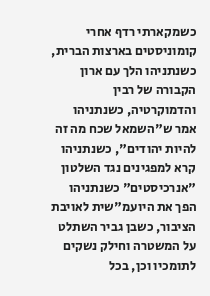כשמקארתי רדף אחרי קומוניסטים בארצות הברית, כשנתניהו הלך עם ארון הקבורה של רבין והדמוקרטיה, כשנתניהו אמר ש"השמאל שכח מה זה להיות יהודים", כשנתניהו קרא למפגינים נגד השלטון "אנרכיסטים" כשנתניהו הפך את היועמ"שית לאויבת הציבור, כשבן גביר השתלט על המשטרה וחילק נשקים לתומכיו וכן, בכל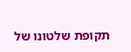תקופת שלטונו של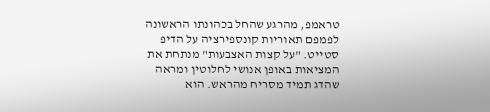טראמפ, מהרגע שהחל בכהונתו הראשונה לפמפם תאוריות קונספירציה על הדיפ סטייט. "על קצות האצבעות" מנתחת את המציאות באופן אנושי לחלוטין ומראה שהדג תמיד מסריח מהראש. הוא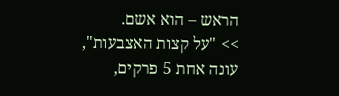הראש – הוא אשם.
>> "על קצות האצבעות", עונה אחת 5 פרקים,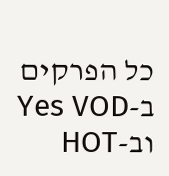כל הפרקים ב-Yes VOD וב-HOT